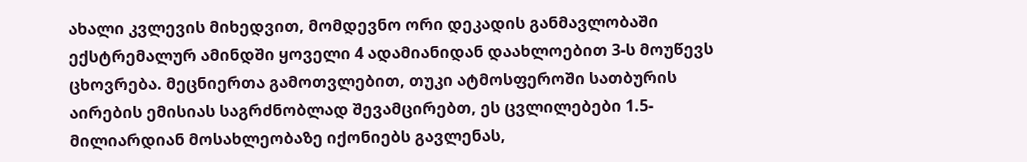ახალი კვლევის მიხედვით, მომდევნო ორი დეკადის განმავლობაში ექსტრემალურ ამინდში ყოველი 4 ადამიანიდან დაახლოებით 3-ს მოუწევს ცხოვრება. მეცნიერთა გამოთვლებით, თუკი ატმოსფეროში სათბურის აირების ემისიას საგრძნობლად შევამცირებთ, ეს ცვლილებები 1.5-მილიარდიან მოსახლეობაზე იქონიებს გავლენას,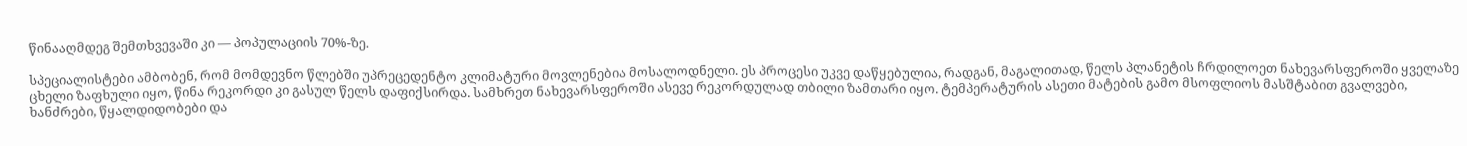წინააღმდეგ შემთხვევაში კი — პოპულაციის 70%-ზე.

სპეციალისტები ამბობენ, რომ მომდევნო წლებში უპრეცედენტო კლიმატური მოვლენებია მოსალოდნელი. ეს პროცესი უკვე დაწყებულია, რადგან, მაგალითად, წელს პლანეტის ჩრდილოეთ ნახევარსფეროში ყველაზე ცხელი ზაფხული იყო, წინა რეკორდი კი გასულ წელს დაფიქსირდა. სამხრეთ ნახევარსფეროში ასევე რეკორდულად თბილი ზამთარი იყო. ტემპერატურის ასეთი მატების გამო მსოფლიოს მასშტაბით გვალვები, ხანძრები, წყალდიდობები და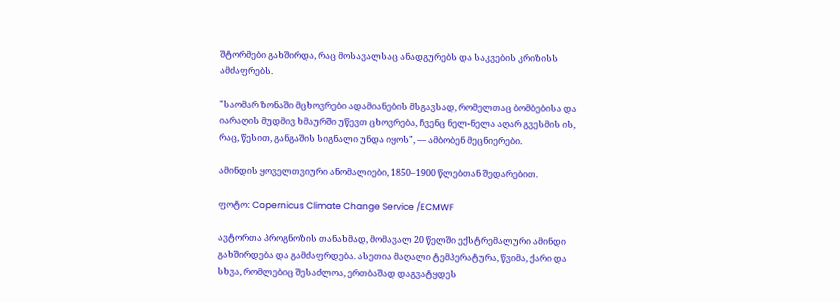შტორმები გახშირდა, რაც მოსავალსაც ანადგურებს და საკვების კრიზისს ამძაფრებს.

"საომარ ზონაში მცხოვრები ადამიანების მსგავსად, რომელთაც ბომბებისა და იარაღის მუდმივ ხმაურში უწევთ ცხოვრება, ჩვენც ნელ-ნელა აღარ გვესმის ის, რაც, წესით, განგაშის სიგნალი უნდა იყოს", — ამბობენ მეცნიერები.

ამინდის ყოველთვიური ანომალიები, 1850–1900 წლებთან შედარებით.

ფოტო: Copernicus Climate Change Service /ECMWF

ავტორთა პროგნოზის თანახმად, მომავალ 20 წელში ექსტრემალური ამინდი გახშირდება და გამძაფრდება. ასეთია მაღალი ტემპერატურა, წვიმა, ქარი და სხვა, რომლებიც შესაძლოა, ერთბაშად დაგვატყდეს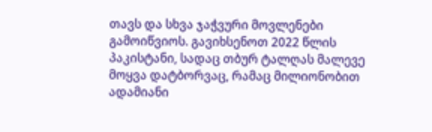თავს და სხვა ჯაჭვური მოვლენები გამოიწვიოს. გავიხსენოთ 2022 წლის პაკისტანი, სადაც თბურ ტალღას მალევე მოყვა დატბორვაც, რამაც მილიონობით ადამიანი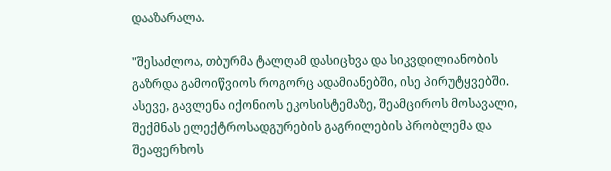დააზარალა.

"შესაძლოა, თბურმა ტალღამ დასიცხვა და სიკვდილიანობის გაზრდა გამოიწვიოს როგორც ადამიანებში, ისე პირუტყვებში. ასევე, გავლენა იქონიოს ეკოსისტემაზე, შეამციროს მოსავალი, შექმნას ელექტროსადგურების გაგრილების პრობლემა და შეაფერხოს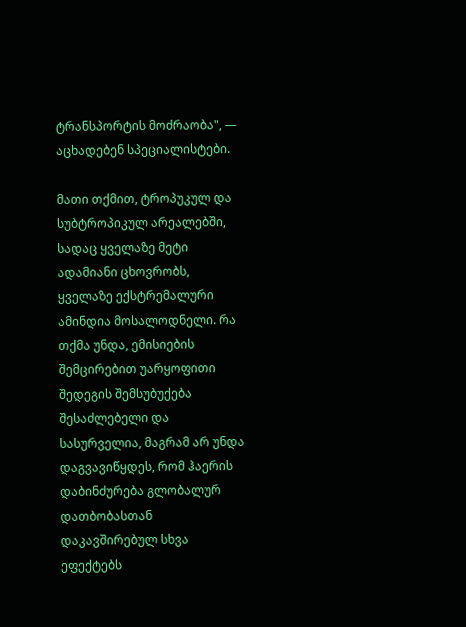ტრანსპორტის მოძრაობა", — აცხადებენ სპეციალისტები.

მათი თქმით, ტროპუკულ და სუბტროპიკულ არეალებში, სადაც ყველაზე მეტი ადამიანი ცხოვრობს, ყველაზე ექსტრემალური ამინდია მოსალოდნელი. რა თქმა უნდა, ემისიების შემცირებით უარყოფითი შედეგის შემსუბუქება შესაძლებელი და სასურველია, მაგრამ არ უნდა დაგვავიწყდეს, რომ ჰაერის დაბინძურება გლობალურ დათბობასთან დაკავშირებულ სხვა ეფექტებს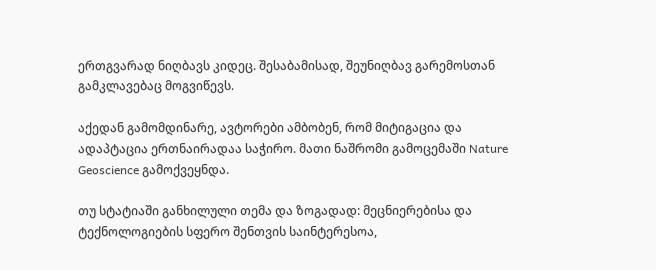ერთგვარად ნიღბავს კიდეც. შესაბამისად, შეუნიღბავ გარემოსთან გამკლავებაც მოგვიწევს.

აქედან გამომდინარე, ავტორები ამბობენ, რომ მიტიგაცია და ადაპტაცია ერთნაირადაა საჭირო. მათი ნაშრომი გამოცემაში Nature Geoscience გამოქვეყნდა.

თუ სტატიაში განხილული თემა და ზოგადად: მეცნიერებისა და ტექნოლოგიების სფერო შენთვის საინტერესოა,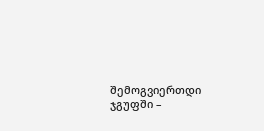შემოგვიერთდი ჯგუფში –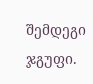შემდეგი ჯგუფი.